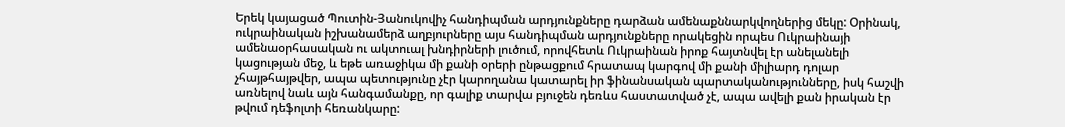Երեկ կայացած Պուտին-Յանուկովիչ հանդիպման արդյունքները դարձան ամենաքննարկվողներից մեկը: Օրինակ, ուկրաինական իշխանամերձ աղբյուրները այս հանդիպման արդյունքները որակեցին որպես Ուկրաինայի ամենաօրհասական ու ակտուալ խնդիրների լուծում, որովհետև Ուկրաինան իրոք հայտնվել էր անելանելի կացության մեջ, և եթե առաջիկա մի քանի օրերի ընթացքում հրատապ կարգով մի քանի միլիարդ դոլար չհայթհայթվեր, ապա պետությունը չէր կարողանա կատարել իր ֆինանսական պարտականությունները, իսկ հաշվի առնելով նաև այն հանգամանքը, որ գալիք տարվա բյուջեն դեռևս հաստատված չէ, ապա ավելի քան իրական էր թվում դեֆոլտի հեռանկարը: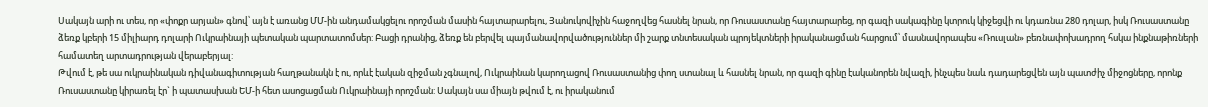Սակայն արի ու տես, որ «փոքր արյան» գնով՝ այն է առանց ՄՄ-ին անդամակցելու որոշման մասին հայտարարելու, Յանուկովիչին հաջողվեց հասնել նրան, որ Ռուսաստանը հայտարարեց, որ գազի սակագինը կտրուկ կիջեցվի ու կդառնա 280 դոլար, իսկ Ռուսաստանը ձեռք կբերի 15 միլիարդ դոլարի Ուկրաինայի պետական պարտատոմսեր: Բացի դրանից, ձեռք են բերվել պայմանավորվածություններ մի շարք տնտեսական պրոյեկտների իրականացման հարցում՝ մասնավորապես «Ռուսլան» բեռնափոխադրող հսկա ինքնաթիռների համատեղ արտադրության վերաբերյալ:
Թվում է, թե սա ուկրաինական դիվանագիտության հաղթանակն է ու, որևէ էական զիջման չգնալով, Ուկրաինան կարողացով Ռուսաստանից փող ստանալ և հասնել նրան, որ գազի գինը էականորեն նվազի, ինչպես նաև դադարեցվեն այն պատժիչ միջոցները, որոնք Ռուսաստանը կիրառել էր` ի պատասխան ԵՄ-ի հետ ասոցացման Ուկրաինայի որոշման: Սակայն սա միայն թվում է, ու իրականում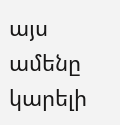այս ամենը կարելի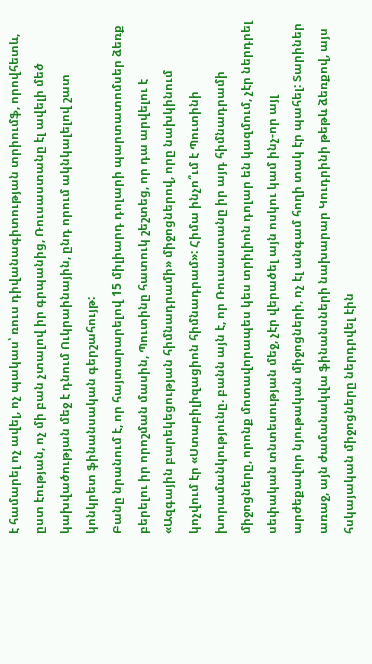է համարել ոչ ավել, ոչ պակաս՝ ռուս դիվանագիտության տրիումֆ, որովհետև, ըստ էության, ոչ մի բան չտալով իր գրպանից, Ռուսաստանը էլ ավելի մեծ կախվածության մեջ է դնում Ուկրաինային, ընդ որում ակնկալելով շատ կոնկրետ ֆինանսական գերշահույթ:
Բանը նրանում է, որ հայտարարելով 15 միլիարդ դոլարի պարտատոմսեր ձեռք բերելու իր որոշման մասին, Պուտինը հատուկ շեշտեց, որ դա արվելու է «Ազգային բարեկեցության հիմնադրամի» միջոցներով, որը նախկինում կոչվում էր «Ստաբիլիզացիոն հիմնադրամ»: Հիմա ինչո՞ւմ է Պուտինի խորամանկությունը. բանն այն է, որ Ռուսաստանը իր այդ հիմնադրամի միջոցները, որոնք մոտավորապես կես տրիլիոն դոլար են կազմում, չէր ներդրել սեփական տնտեսության մեջ, չէր վերածել այն ոսկու կամ ինչ-որ այլ արժեքավոր նյութական միջոցների, ոչ էլ անգամ հողի տակ էր պահել: Տարիներ առաջ, այն ժամանակվա ֆինանսների նախարար Կուդրինի թեթև ձեռքով, այս հսկայական միջոցները ներդրվել էին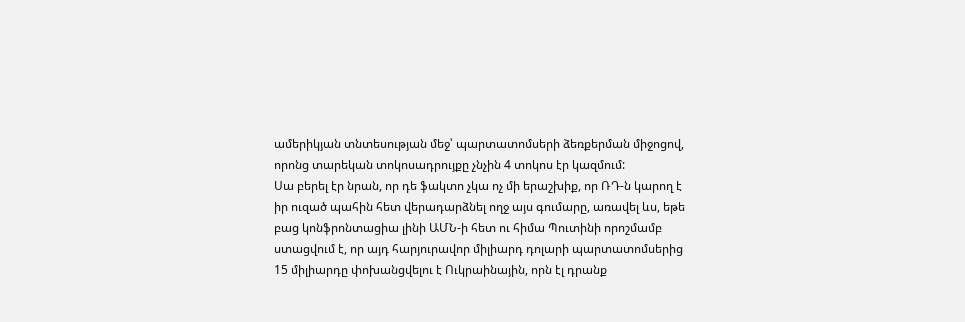ամերիկյան տնտեսության մեջ՝ պարտատոմսերի ձեռքերման միջոցով, որոնց տարեկան տոկոսադրույքը չնչին 4 տոկոս էր կազմում:
Սա բերել էր նրան, որ դե ֆակտո չկա ոչ մի երաշխիք, որ ՌԴ-ն կարող է իր ուզած պահին հետ վերադարձնել ողջ այս գումարը, առավել ևս, եթե բաց կոնֆրոնտացիա լինի ԱՄՆ-ի հետ ու հիմա Պուտինի որոշմամբ ստացվում է, որ այդ հարյուրավոր միլիարդ դոլարի պարտատոմսերից 15 միլիարդը փոխանցվելու է Ուկրաինային, որն էլ դրանք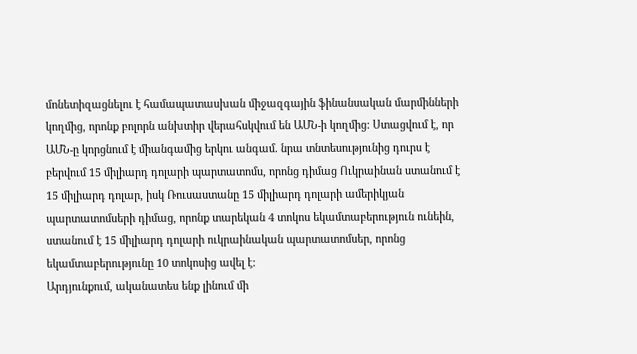մոնետիզացնելու է համապատասխան միջազգային ֆինանսական մարմինների կողմից, որոնք բոլորն անխտիր վերահսկվում են ԱՄՆ-ի կողմից: Ստացվում է, որ ԱՄՆ-ը կորցնում է միանգամից երկու անգամ. նրա տնտեսությունից դուրս է բերվում 15 միլիարդ դոլարի պարտատոմս, որոնց դիմաց Ուկրաինան ստանում է 15 միլիարդ դոլար, իսկ Ռուսաստանը 15 միլիարդ դոլարի ամերիկյան պարտատոմսերի դիմաց, որոնք տարեկան 4 տոկոս եկամտաբերություն ունեին, ստանում է 15 միլիարդ դոլարի ուկրաինական պարտատոմսեր, որոնց եկամտաբերությունը 10 տոկոսից ավել է:
Արդյունքում, ականատես ենք լինում մի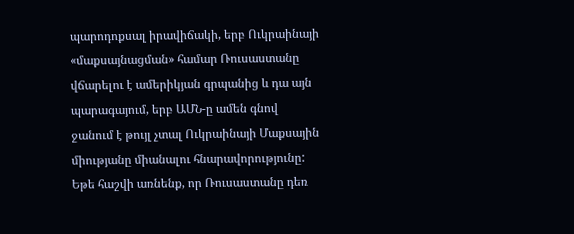պարոդոքսալ իրավիճակի, երբ Ուկրաինայի «մաքսայնացման» համար Ռուսաստանը վճարելու է ամերիկյան գրպանից և դա այն պարագայում, երբ ԱՄՆ-ը ամեն գնով ջանում է թույլ չտալ Ուկրաինայի Մաքսային միությանը միանալու հնարավորությունը: Եթե հաշվի առնենք, որ Ռուսաստանը դեռ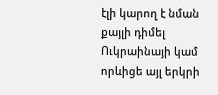էլի կարող է նման քայլի դիմել Ուկրաինայի կամ որևիցե այլ երկրի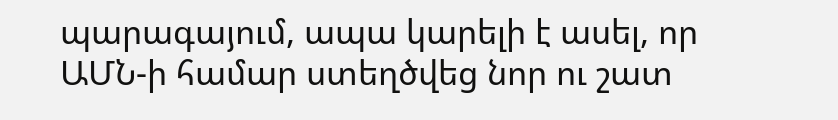պարագայում, ապա կարելի է ասել, որ ԱՄՆ-ի համար ստեղծվեց նոր ու շատ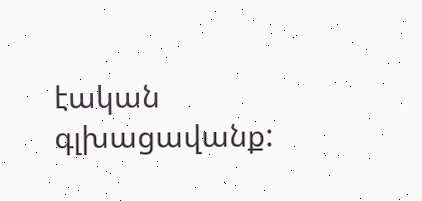էական գլխացավանք: